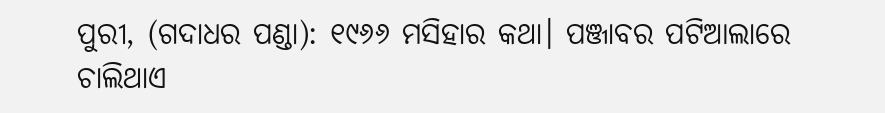ପୁରୀ, (ଗଦାଧର ପଣ୍ଡା): ୧୯୬୬ ମସିହାର କଥା। ପଞ୍ଜାବର ପଟିଆଲାରେ ଚାଲିଥାଏ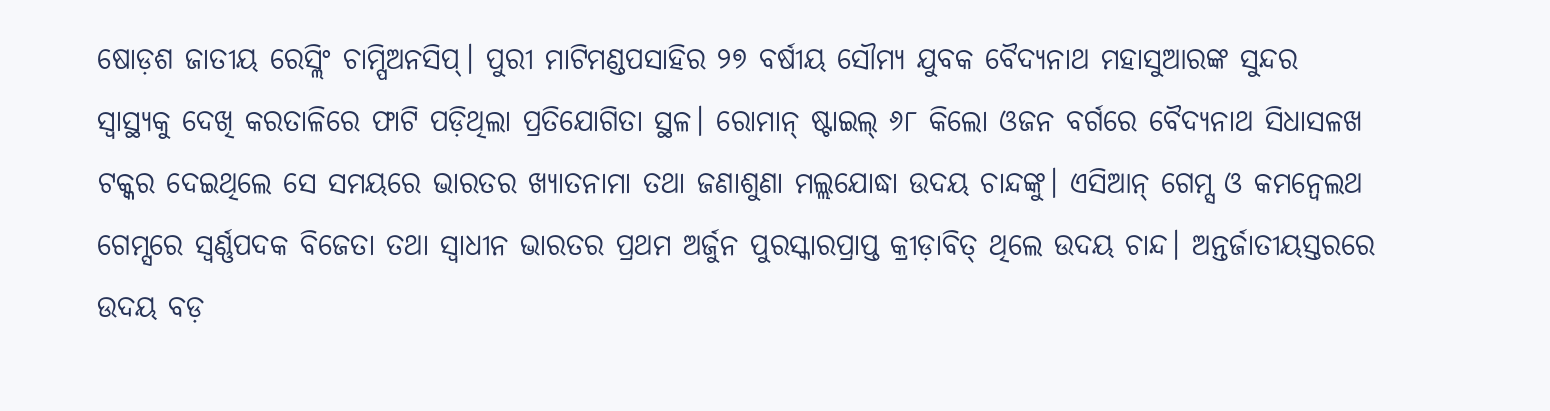ଷୋଡ଼ଶ ଜାତୀୟ ରେସ୍ଲିଂ ଚାମ୍ପିଅନସିପ୍। ପୁରୀ ମାଟିମଣ୍ଡପସାହିର ୨୭ ବର୍ଷୀୟ ସୌମ୍ୟ ଯୁବକ ବୈଦ୍ୟନାଥ ମହାସୁଆରଙ୍କ ସୁନ୍ଦର ସ୍ବାସ୍ଥ୍ୟକୁ ଦେଖି କରତାଳିରେ ଫାଟି ପଡ଼ିଥିଲା ପ୍ରତିଯୋଗିତା ସ୍ଥଳ। ରୋମାନ୍ ଷ୍ଟାଇଲ୍ ୬୮ କିଲୋ ଓଜନ ବର୍ଗରେ ବୈଦ୍ୟନାଥ ସିଧାସଳଖ ଟକ୍କର ଦେଇଥିଲେ ସେ ସମୟରେ ଭାରତର ଖ୍ୟାତନାମା ତଥା ଜଣାଶୁଣା ମଲ୍ଲଯୋଦ୍ଧା ଉଦୟ ଚାନ୍ଦଙ୍କୁ। ଏସିଆନ୍ ଗେମ୍ସ ଓ କମନ୍ୱେଲଥ ଗେମ୍ସରେ ସ୍ବର୍ଣ୍ଣପଦକ ବିଜେତା ତଥା ସ୍ବାଧୀନ ଭାରତର ପ୍ରଥମ ଅର୍ଜୁନ ପୁରସ୍କାରପ୍ରାପ୍ତ କ୍ରୀଡ଼ାବିତ୍ ଥିଲେ ଉଦୟ ଚାନ୍ଦ। ଅନ୍ତର୍ଜାତୀୟସ୍ତରରେ ଉଦୟ ବଡ଼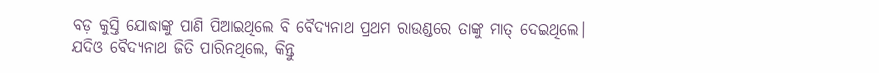ବଡ଼ କୁସ୍ତି ଯୋଦ୍ଧାଙ୍କୁ ପାଣି ପିଆଇଥିଲେ ବି ବୈଦ୍ୟନାଥ ପ୍ରଥମ ରାଉଣ୍ଡରେ ତାଙ୍କୁ ମାତ୍ ଦେଇଥିଲେ। ଯଦିଓ ବୈଦ୍ୟନାଥ ଜିତି ପାରିନଥିଲେ, କିନ୍ତୁ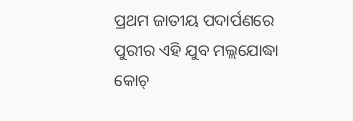ପ୍ରଥମ ଜାତୀୟ ପଦାର୍ପଣରେ ପୁରୀର ଏହି ଯୁବ ମଲ୍ଲଯୋଦ୍ଧା କୋଚ୍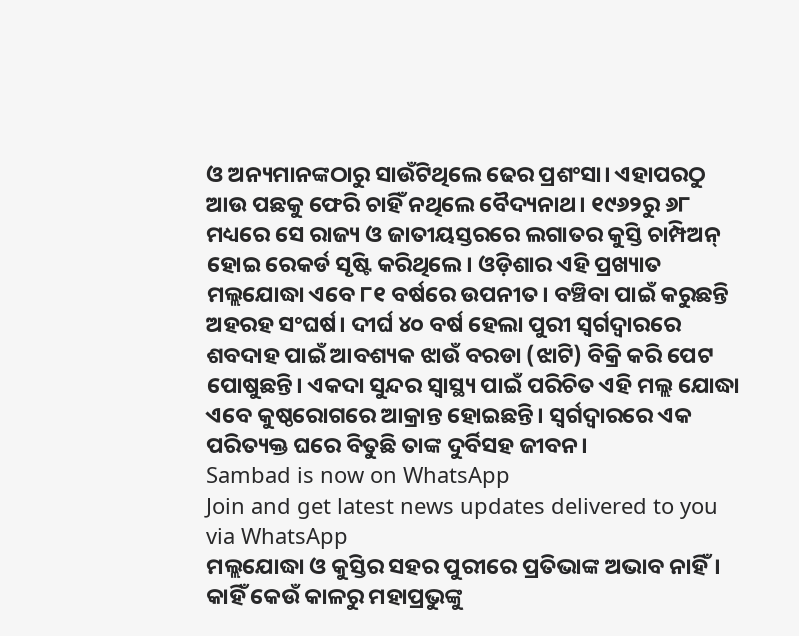ଓ ଅନ୍ୟମାନଙ୍କଠାରୁ ସାଉଁଟିଥିଲେ ଢେର ପ୍ରଶଂସା। ଏହାପରଠୁ ଆଉ ପଛକୁ ଫେରି ଚାହିଁ ନଥିଲେ ବୈଦ୍ୟନାଥ। ୧୯୬୨ରୁ ୬୮ ମଧ୍ୟରେ ସେ ରାଜ୍ୟ ଓ ଜାତୀୟସ୍ତରରେ ଲଗାତର କୁସ୍ତି ଚାମ୍ପିଅନ୍ ହୋଇ ରେକର୍ଡ ସୃଷ୍ଟି କରିଥିଲେ। ଓଡ଼ିଶାର ଏହି ପ୍ରଖ୍ୟାତ ମଲ୍ଲଯୋଦ୍ଧା ଏବେ ୮୧ ବର୍ଷରେ ଉପନୀତ। ବଞ୍ଚିବା ପାଇଁ କରୁଛନ୍ତି ଅହରହ ସଂଘର୍ଷ। ଦୀର୍ଘ ୪୦ ବର୍ଷ ହେଲା ପୁରୀ ସ୍ବର୍ଗଦ୍ବାରରେ ଶବଦାହ ପାଇଁ ଆବଶ୍ୟକ ଝାଉଁ ବରଡା (ଝାଟି) ବିକ୍ରି କରି ପେଟ ପୋଷୁଛନ୍ତି। ଏକଦା ସୁନ୍ଦର ସ୍ବାସ୍ଥ୍ୟ ପାଇଁ ପରିଚିତ ଏହି ମଲ୍ଲ ଯୋଦ୍ଧା ଏବେ କୁଷ୍ଠରୋଗରେ ଆକ୍ରାନ୍ତ ହୋଇଛନ୍ତି। ସ୍ବର୍ଗଦ୍ବାରରେ ଏକ ପରିତ୍ୟକ୍ତ ଘରେ ବିତୁଛି ତାଙ୍କ ଦୁର୍ବିସହ ଜୀବନ।
Sambad is now on WhatsApp
Join and get latest news updates delivered to you via WhatsApp
ମଲ୍ଲଯୋଦ୍ଧା ଓ କୁସ୍ତିର ସହର ପୁରୀରେ ପ୍ରତିଭାଙ୍କ ଅଭାବ ନାହିଁ। କାହିଁ କେଉଁ କାଳରୁ ମହାପ୍ରଭୁଙ୍କୁ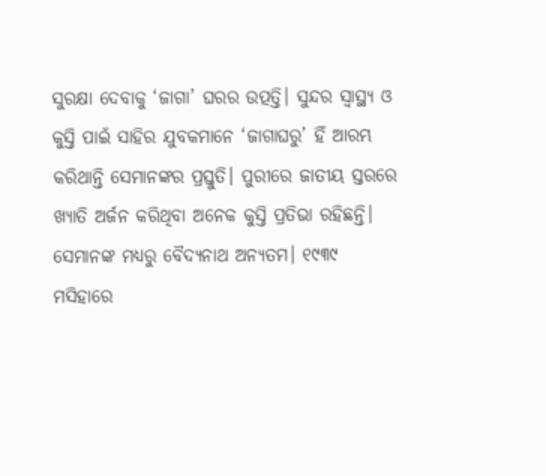ସୁରକ୍ଷା ଦେବାକୁ ‘ଜାଗା’ ଘରର ଉତ୍ପତ୍ତି। ସୁନ୍ଦର ସ୍ବାସ୍ଥ୍ୟ ଓ କୁସ୍ତି ପାଇଁ ସାହିର ଯୁବକମାନେ ‘ଜାଗାଘରୁ’ ହିଁ ଆରମ୍ଭ କରିଥାନ୍ତି ସେମାନଙ୍କର ପ୍ରସ୍ତୁତି। ପୁରୀରେ ଜାତୀୟ ସ୍ତରରେ ଖ୍ୟାତି ଅର୍ଜନ କରିଥିବା ଅନେକ କୁସ୍ତି ପ୍ରତିଭା ରହିଛନ୍ତି। ସେମାନଙ୍କ ମଧ୍ୟରୁ ବୈଦ୍ୟନାଥ ଅନ୍ୟତମ। ୧୯୩୯ ମସିହାରେ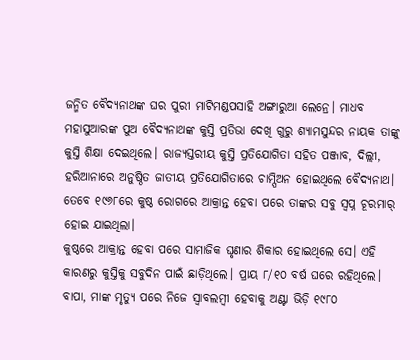ଜନ୍ମିତ ବୈଦ୍ୟନାଥଙ୍କ ଘର ପୁରୀ ମାଟିମଣ୍ଡପସାହି ଅଙ୍ଗାରୁଆ ଲେନ୍ରେ। ମାଧବ ମହାସୁଆରଙ୍କ ପୁଅ ବୈଦ୍ୟନାଥଙ୍କ କୁସ୍ତି ପ୍ରତିଭା ଦେଖି ଗୁରୁ ଶ୍ୟାମସୁନ୍ଦର ନାୟକ ତାଙ୍କୁ କୁସ୍ତି ଶିକ୍ଷା ଦେଇଥିଲେ। ରାଜ୍ୟସ୍ତରୀୟ କୁସ୍ତି ପ୍ରତିଯୋଗିତା ସହିତ ପଞ୍ଜାବ, ଦିଲ୍ଲୀ, ହରିଆନାରେ ଅନୁଷ୍ଠିତ ଜାତୀୟ ପ୍ରତିଯୋଗିତାରେ ଚାମ୍ପିଅନ ହୋଇଥିଲେ ବୈଦ୍ୟନାଥ। ତେବେ ୧୯୬୮ରେ କୁଷ୍ଠ ରୋଗରେ ଆକ୍ରାନ୍ତ ହେବା ପରେ ତାଙ୍କର ସବୁ ସ୍ବପ୍ନ ଚୂରମାର୍ ହୋଇ ଯାଇଥିଲା।
କୁଷ୍ଠରେ ଆକ୍ରାନ୍ତ ହେବା ପରେ ସାମାଜିକ ଘୃଣାର ଶିକାର ହୋଇଥିଲେ ସେ। ଏହି କାରଣରୁ କୁସ୍ତିକୁ ସବୁଦିନ ପାଇଁ ଛାଡ଼ିଥିଲେ। ପ୍ରାୟ ୮/୧୦ ବର୍ଷ ଘରେ ରହିଥିଲେ। ବାପା, ମାଙ୍କ ମୃତ୍ୟୁ ପରେ ନିଜେ ସ୍ବାବଲମ୍ବୀ ହେବାକୁ ଅଣ୍ଟା ଭିଡ଼ି ୧୯୮୦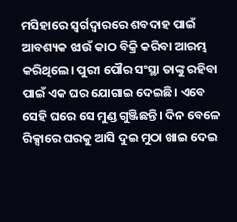ମସିହାରେ ସ୍ବର୍ଗଦ୍ବାରରେ ଶବଦାହ ପାଇଁ ଆବଶ୍ୟକ ଝାଉଁ କାଠ ବିକ୍ରି କରିବା ଆରମ୍ଭ କରିଥିଲେ। ପୁରୀ ପୌର ସଂସ୍ଥା ତାଙ୍କୁ ରହିବା ପାଇଁ ଏକ ଘର ଯୋଗାଇ ଦେଇଛି। ଏବେ ସେହି ଘରେ ସେ ମୁଣ୍ଡ ଗୁଞ୍ଜିଛନ୍ତି। ଦିନ ବେଳେ ରିକ୍ସାରେ ଘରକୁ ଆସି ଦୁଇ ମୁଠା ଖାଇ ଦେଇ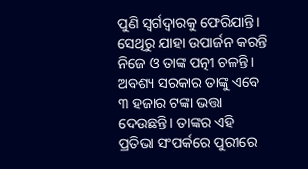ପୁଣି ସ୍ବର୍ଗଦ୍ବାରକୁ ଫେରିଯାନ୍ତି। ସେଥିରୁ ଯାହା ଉପାର୍ଜନ କରନ୍ତି ନିଜେ ଓ ତାଙ୍କ ପତ୍ନୀ ଚଳନ୍ତି। ଅବଶ୍ୟ ସରକାର ତାଙ୍କୁ ଏବେ ୩ ହଜାର ଟଙ୍କା ଭତ୍ତା ଦେଉଛନ୍ତି। ତାଙ୍କର ଏହି ପ୍ରତିଭା ସଂପର୍କରେ ପୁରୀରେ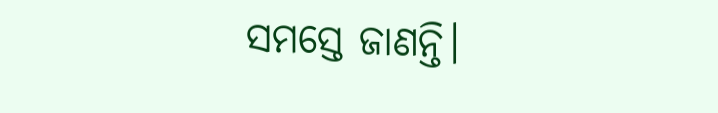ସମସ୍ତେ ଜାଣନ୍ତି।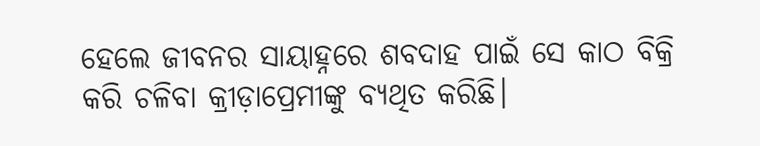ହେଲେ ଜୀବନର ସାୟାହ୍ନରେ ଶବଦାହ ପାଇଁ ସେ କାଠ ବିକ୍ରି କରି ଚଳିବା କ୍ରୀଡ଼ାପ୍ରେମୀଙ୍କୁ ବ୍ୟଥିତ କରିଛି।